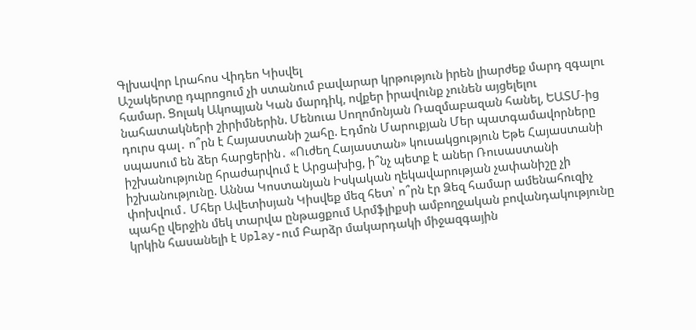Գլխավոր Լրահոս Վիդեո Կիսվել
Աշակերտը դպրոցում չի ստանում բավարար կրթություն իրեն լիարժեք մարդ զգալու համար. Ցոլակ Ակոպյան Կան մարդիկ, ովքեր իրավունք չունեն այցելելու նահատակների շիրիմներին. Մենուա Սողոմոնյան Ռազմաբազան հանել, ԵԱՏՄ-ից դուրս գալ․ ո՞րն է Հայաստանի շահը. Էդմոն Մարուքյան Մեր պատգամավորները սպասում են ձեր հարցերին․ «Ուժեղ Հայաստան» կուսակցություն Եթե Հայաստանի իշխանությունը հրաժարվում է Արցախից, ի՞նչ պետք է աներ Ռուսաստանի իշխանությունը. Աննա Կոստանյան Իսկական ղեկավարության չափանիշը չի փոխվում․ Մհեր Ավետիսյան Կիսվեք մեզ հետ՝ ո՞րն էր Ձեզ համար ամենահուզիչ պահը վերջին մեկ տարվա ընթացքում Արմֆլիքսի ամբողջական բովանդակությունը կրկին հասանելի է Uplay-ում Բարձր մակարդակի միջազգային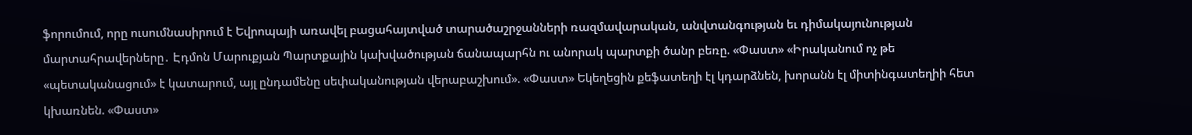ֆորումում, որը ուսումնասիրում է Եվրոպայի առավել բացահայտված տարածաշրջանների ռազմավարական, անվտանգության եւ դիմակայունության մարտահրավերները․ Էդմոն Մարուքյան Պարտքային կախվածության ճանապարհն ու անորակ պարտքի ծանր բեռը. «Փաստ» «Իրականում ոչ թե «պետականացում» է կատարում, այլ ընդամենը սեփականության վերաբաշխում». «Փաստ» Եկեղեցին քեֆատեղի էլ կդարձնեն, խորանն էլ միտինգատեղիի հետ կխառնեն. «Փաստ»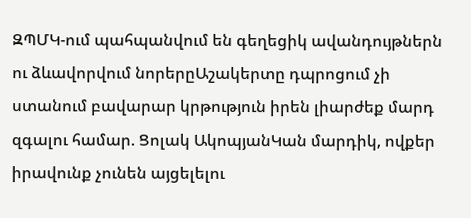ԶՊՄԿ-ում պահպանվում են գեղեցիկ ավանդույթներն ու ձևավորվում նորերըԱշակերտը դպրոցում չի ստանում բավարար կրթություն իրեն լիարժեք մարդ զգալու համար. Ցոլակ ԱկոպյանԿան մարդիկ, ովքեր իրավունք չունեն այցելելու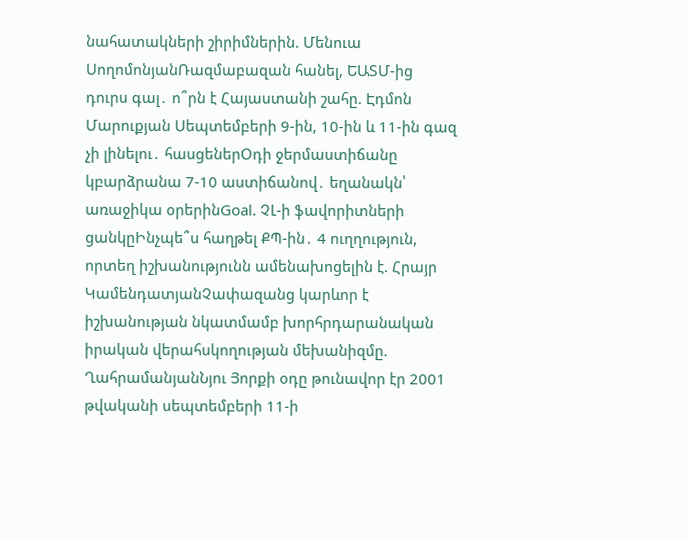նահատակների շիրիմներին. Մենուա ՍողոմոնյանՌազմաբազան հանել, ԵԱՏՄ-ից դուրս գալ․ ո՞րն է Հայաստանի շահը. Էդմոն Մարուքյան Սեպտեմբերի 9-ին, 10-ին և 11-ին գազ չի լինելու․ հասցեներՕդի ջերմաստիճանը կբարձրանա 7-10 աստիճանով․ եղանակն՝ առաջիկա օրերինGoal. ՉԼ-ի ֆավորիտների ցանկըԻնչպե՞ս հաղթել ՔՊ-ին․ 4 ուղղություն, որտեղ իշխանությունն ամենախոցելին է. Հրայր ԿամենդատյանՉափազանց կարևոր է իշխանության նկատմամբ խորհրդարանական իրական վերահսկողության մեխանիզմը. ՂահրամանյանՆյու Յորքի օդը թունավոր էր 2001 թվականի սեպտեմբերի 11-ի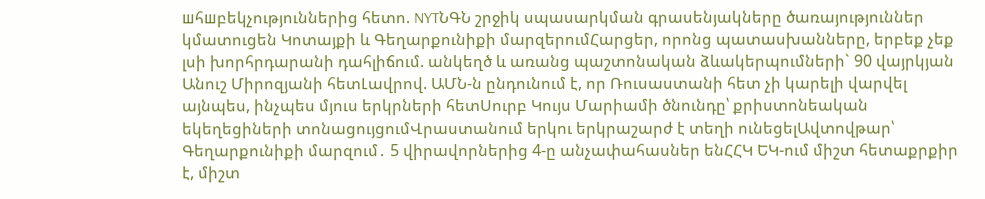шհшբեկչություններից հետո. NYTՆԳՆ շրջիկ սպասարկման գրասենյակները ծառայություններ կմատուցեն Կոտայքի և Գեղարքունիքի մարզերումՀարցեր, որոնց պատասխանները, երբեք չեք լսի խորհրդարանի դահլիճում. անկեղծ և առանց պաշտոնական ձևակերպումների` 90 վայրկյան Անուշ Միրոզյանի հետԼավրով. ԱՄՆ-ն ընդունում է, որ Ռուսաստանի հետ չի կարելի վարվել այնպես, ինչպես մյուս երկրների հետՍուրբ Կույս Մարիամի ծնունդը՝ քրիստոնեական եկեղեցիների տոնացույցումՎրաստանում երկու երկրաշարժ է տեղի ունեցելԱվտովթար՝ Գեղարքունիքի մարզում․ 5 վիրավորներից 4-ը անչափահասներ ենՀՀԿ ԵԿ-ում միշտ հետաքրքիր է, միշտ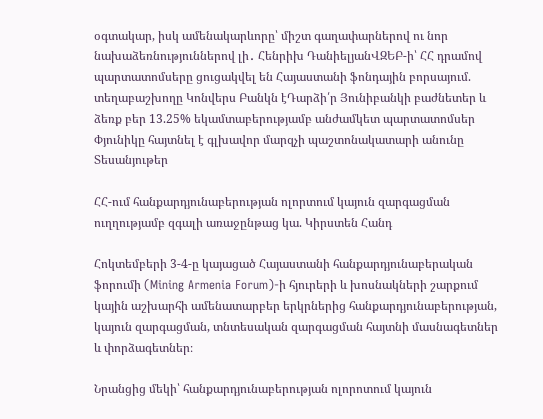օգտակար, իսկ ամենակարևորը՝ միշտ գաղափարներով ու նոր նախաձեռնություններով լի․ Հենրիխ ԴանիելյանՎԶԵԲ-ի՝ ՀՀ դրամով պարտատոմսերը ցուցակվել են Հայաստանի ֆոնդային բորսայում. տեղաբաշխողը Կոնվերս Բանկն էԴարձի՛ր Յունիբանկի բաժնետեր և ձեռք բեր 13.25% եկամտաբերությամբ անժամկետ պարտատոմսեր Փյունիկը հայտնել է գլխավոր մարզչի պաշտոնակատարի անունը
Տեսանյութեր

ՀՀ-ում հանքարդյունաբերության ոլորտում կայուն զարգացման ուղղությամբ զգալի առաջընթաց կա. Կիրստեն Հանդ

Հոկտեմբերի 3-4-ը կայացած Հայաստանի հանքարդյունաբերական ֆորումի (Mining Armenia Forum)-ի հյուրերի և խոսնակների շարքում կային աշխարհի ամենատարբեր երկրներից հանքարդյունաբերության, կայուն զարգացման, տնտեսական զարգացման հայտնի մասնագետներ և փորձագետներ։

Նրանցից մեկի՝ հանքարդյունաբերության ոլորոտում կայուն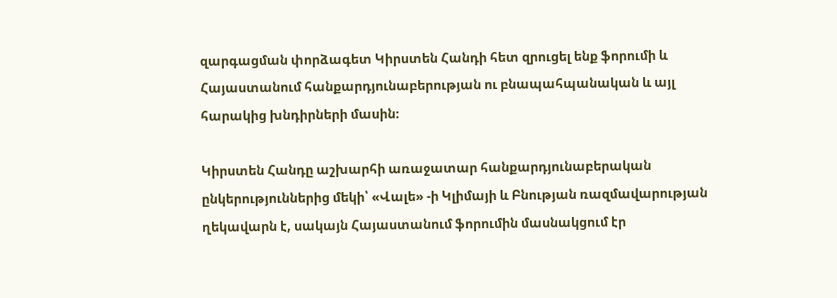զարգացման փորձագետ Կիրստեն Հանդի հետ զրուցել ենք ֆորումի և Հայաստանում հանքարդյունաբերության ու բնապահպանական և այլ հարակից խնդիրների մասին։

Կիրստեն Հանդը աշխարհի առաջատար հանքարդյունաբերական ընկերություններից մեկի՝ «Վալե» -ի Կլիմայի և Բնության ռազմավարության ղեկավարն է, սակայն Հայաստանում ֆորումին մասնակցում էր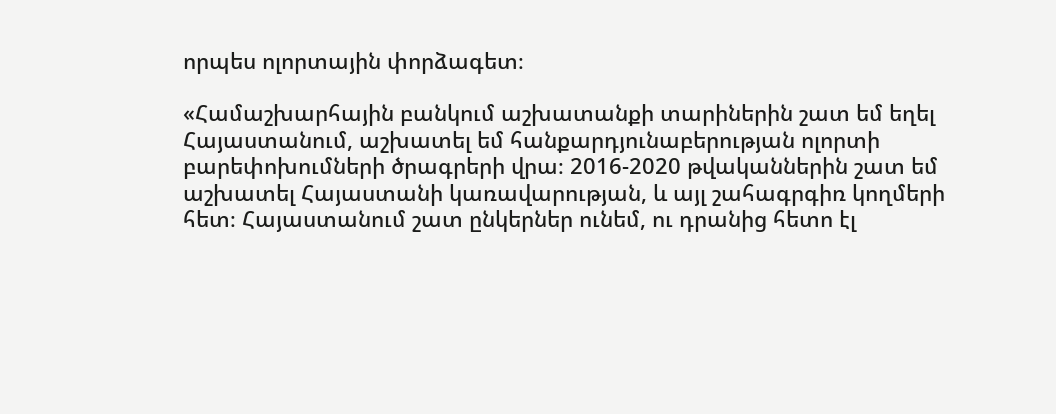որպես ոլորտային փորձագետ։

«Համաշխարհային բանկում աշխատանքի տարիներին շատ եմ եղել Հայաստանում, աշխատել եմ հանքարդյունաբերության ոլորտի բարեփոխումների ծրագրերի վրա։ 2016-2020 թվականներին շատ եմ աշխատել Հայաստանի կառավարության, և այլ շահագրգիռ կողմերի հետ։ Հայաստանում շատ ընկերներ ունեմ, ու դրանից հետո էլ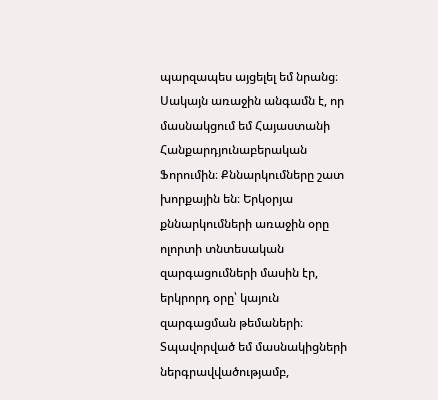պարզապես այցելել եմ նրանց։ Սակայն առաջին անգամն է, որ մասնակցում եմ Հայաստանի Հանքարդյունաբերական Ֆորումին։ Քննարկումները շատ խորքային են։ Երկօրյա քննարկումների առաջին օրը ոլորտի տնտեսական զարգացումների մասին էր, երկրորդ օրը՝ կայուն զարգացման թեմաների։ Տպավորված եմ մասնակիցների ներգրավվածությամբ,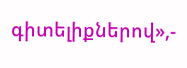գիտելիքներով»,-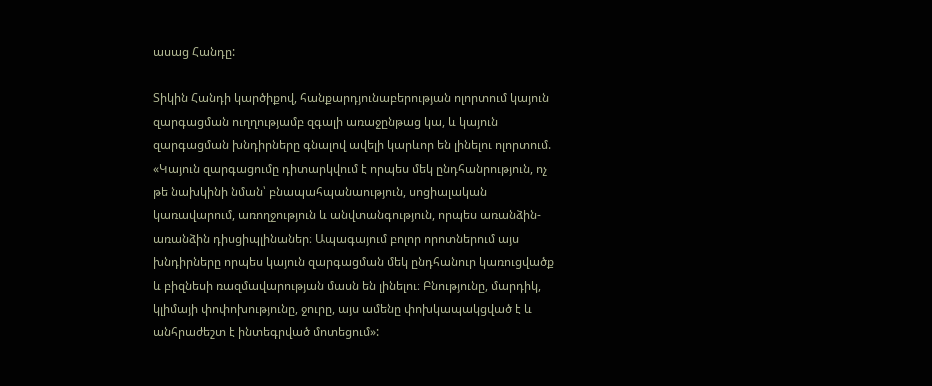ասաց Հանդը:

Տիկին Հանդի կարծիքով, հանքարդյունաբերության ոլորտում կայուն զարգացման ուղղությամբ զգալի առաջընթաց կա, և կայուն զարգացման խնդիրները գնալով ավելի կարևոր են լինելու ոլորտում.
«Կայուն զարգացումը դիտարկվում է որպես մեկ ընդհանրություն, ոչ թե նախկինի նման՝ բնապահպանաություն, սոցիալական կառավարում, առողջություն և անվտանգություն, որպես առանձին-առանձին դիսցիպլինաներ։ Ապագայում բոլոր որոտներում այս խնդիրները որպես կայուն զարգացման մեկ ընդհանուր կառուցվածք և բիզնեսի ռազմավարության մասն են լինելու։ Բնությունը, մարդիկ, կլիմայի փոփոխությունը, ջուրը, այս ամենը փոխկապակցված է և անհրաժեշտ է ինտեգրված մոտեցում»: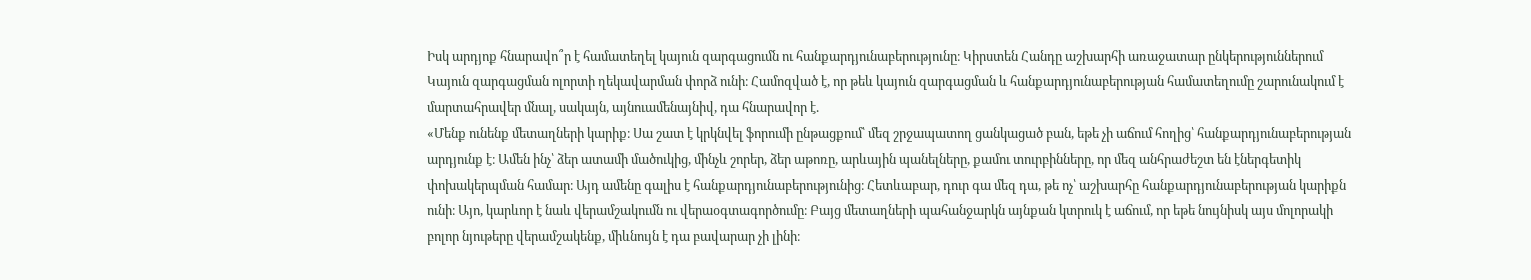Իսկ արդյոք հնարավո՞ր է համատեղել կայուն զարգացումն ու հանքարդյունաբերությունը։ Կիրստեն Հանդը աշխարհի առաջատար ընկերություններում Կայուն զարգացման ոլորտի ղեկավարման փորձ ունի։ Համոզված է, որ թեև կայուն զարգացման և հանքարդյունաբերության համատեղումը շարունակում է մարտահրավեր մնալ, սակայն, այնուամենայնիվ, դա հնարավոր է.
«Մենք ունենք մետաղների կարիք։ Սա շատ է կրկնվել ֆորումի ընթացքում՝ մեզ շրջապատող ցանկացած բան, եթե չի աճում հողից՝ հանքարդյունաբերության արդյունք է։ Ամեն ինչ՝ ձեր ատամի մածուկից, մինչև շորեր, ձեր աթոռը, արևային պանելները, քամու տուրբինները, որ մեզ անհրաժեշտ են էներգետիկ փոխակերպման համար։ Այդ ամենը գալիս է հանքարդյունաբերությունից։ Հետևաբար, դուր գա մեզ դա, թե ոչ՝ աշխարհը հանքարդյունաբերության կարիքն ունի։ Այո, կարևոր է նաև վերամշակումն ու վերաօգտագործումը։ Բայց մետաղների պահանջարկն այնքան կտրուկ է աճում, որ եթե նույնիսկ այս մոլորակի բոլոր նյութերը վերամշակենք, միևնույն է դա բավարար չի լինի։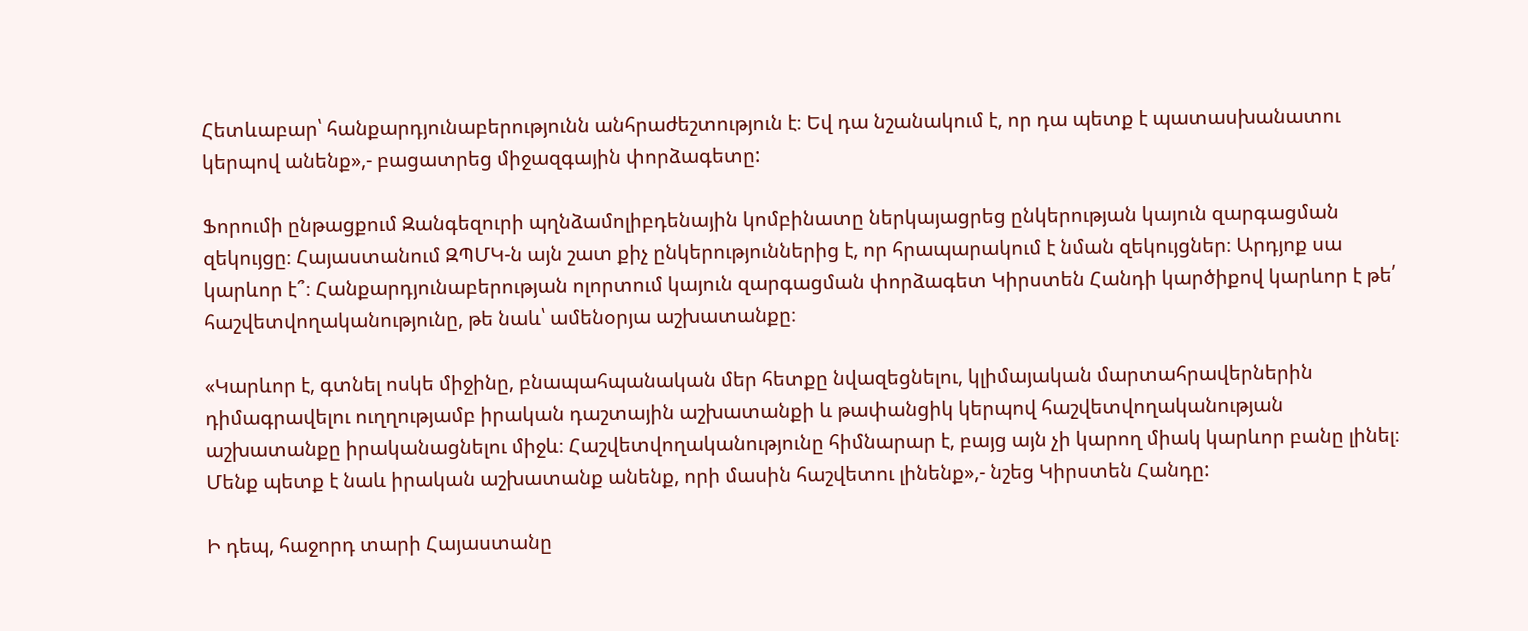Հետևաբար՝ հանքարդյունաբերությունն անհրաժեշտություն է։ Եվ դա նշանակում է, որ դա պետք է պատասխանատու կերպով անենք»,- բացատրեց միջազգային փորձագետը:

Ֆորումի ընթացքում Զանգեզուրի պղնձամոլիբդենային կոմբինատը ներկայացրեց ընկերության կայուն զարգացման զեկույցը։ Հայաստանում ԶՊՄԿ-ն այն շատ քիչ ընկերություններից է, որ հրապարակում է նման զեկույցներ։ Արդյոք սա կարևոր է՞։ Հանքարդյունաբերության ոլորտում կայուն զարգացման փորձագետ Կիրստեն Հանդի կարծիքով կարևոր է թե՛ հաշվետվողականությունը, թե նաև՝ ամենօրյա աշխատանքը։

«Կարևոր է, գտնել ոսկե միջինը, բնապահպանական մեր հետքը նվազեցնելու, կլիմայական մարտահրավերներին դիմագրավելու ուղղությամբ իրական դաշտային աշխատանքի և թափանցիկ կերպով հաշվետվողականության աշխատանքը իրականացնելու միջև։ Հաշվետվողականությունը հիմնարար է, բայց այն չի կարող միակ կարևոր բանը լինել։ Մենք պետք է նաև իրական աշխատանք անենք, որի մասին հաշվետու լինենք»,- նշեց Կիրստեն Հանդը:

Ի դեպ, հաջորդ տարի Հայաստանը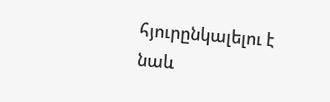հյուրընկալելու է նաև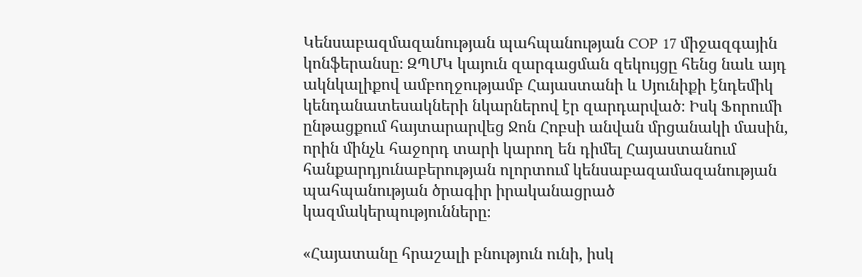Կենսաբազմազանության պահպանության COP 17 միջազգային կոնֆերանսը։ ԶՊՄԿ կայուն զարգացման զեկույցը հենց նաև այդ ակնկալիքով ամբողջությամբ Հայաստանի և Սյունիքի էնդեմիկ կենդանատեսակների նկարներով էր զարդարված։ Իսկ Ֆորումի ընթացքում հայտարարվեց Ջոն Հոբսի անվան մրցանակի մասին, որին մինչև հաջորդ տարի կարող են դիմել Հայաստանում հանքարդյունաբերության ոլորտում կենսաբազամազանության պահպանության ծրագիր իրականացրած կազմակերպությունները։

«Հայատանը հրաշալի բնություն ունի, իսկ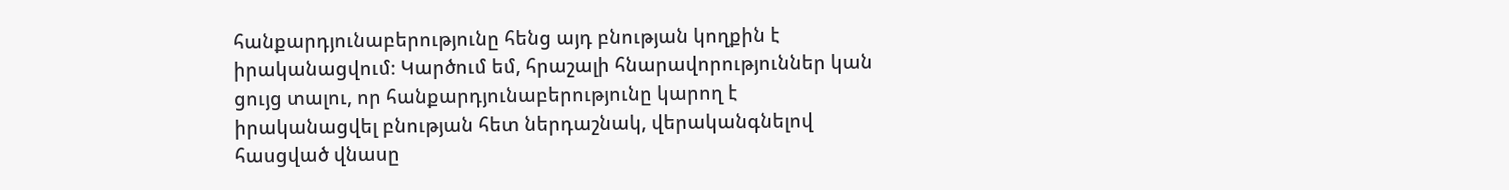հանքարդյունաբերությունը հենց այդ բնության կողքին է իրականացվում։ Կարծում եմ, հրաշալի հնարավորություններ կան ցույց տալու, որ հանքարդյունաբերությունը կարող է իրականացվել բնության հետ ներդաշնակ, վերականգնելով հասցված վնասը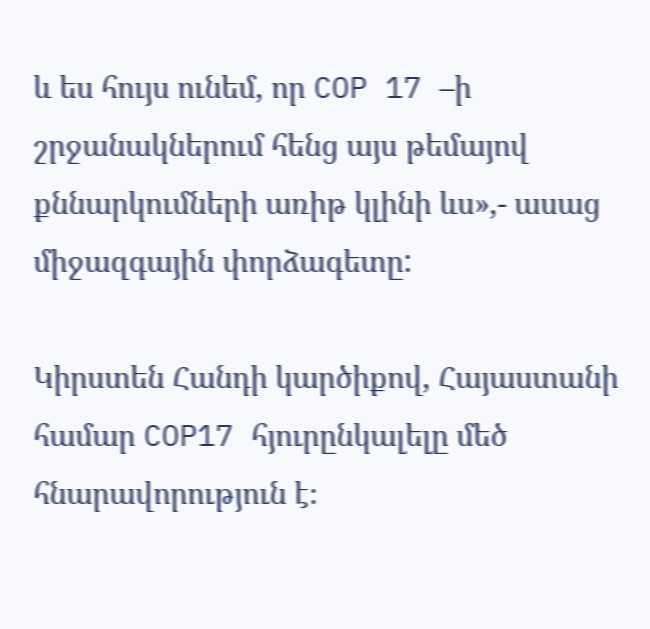և ես հույս ունեմ, որ COP 17 –ի շրջանակներում հենց այս թեմայով քննարկումների առիթ կլինի ևս»,- ասաց միջազգային փորձագետը:

Կիրստեն Հանդի կարծիքով, Հայաստանի համար COP17 հյուրընկալելը մեծ հնարավորություն է։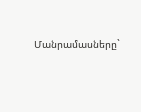Մանրամասները`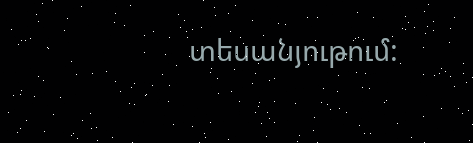տեսանյութում: